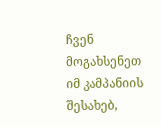ჩვენ მოგახსენეთ იმ კამპანიის შესახებ,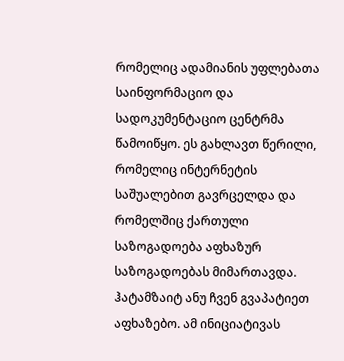რომელიც ადამიანის უფლებათა საინფორმაციო და სადოკუმენტაციო ცენტრმა წამოიწყო. ეს გახლავთ წერილი, რომელიც ინტერნეტის საშუალებით გავრცელდა და რომელშიც ქართული საზოგადოება აფხაზურ საზოგადოებას მიმართავდა. ჰატამზაიტ ანუ ჩვენ გვაპატიეთ აფხაზებო. ამ ინიციატივას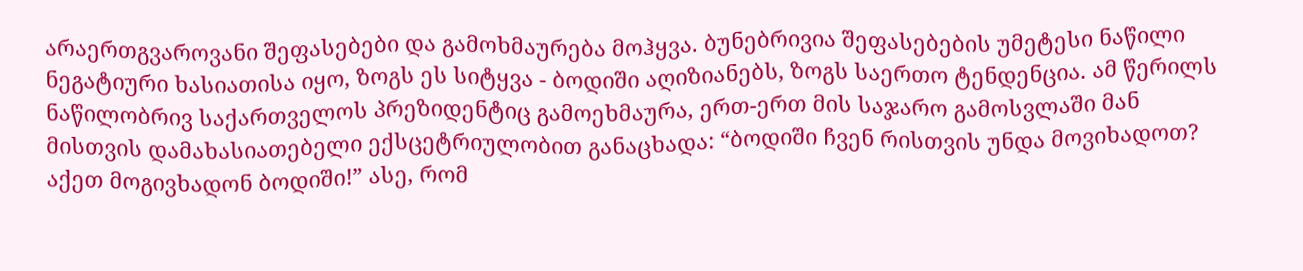არაერთგვაროვანი შეფასებები და გამოხმაურება მოჰყვა. ბუნებრივია შეფასებების უმეტესი ნაწილი ნეგატიური ხასიათისა იყო, ზოგს ეს სიტყვა - ბოდიში აღიზიანებს, ზოგს საერთო ტენდენცია. ამ წერილს ნაწილობრივ საქართველოს პრეზიდენტიც გამოეხმაურა, ერთ-ერთ მის საჯარო გამოსვლაში მან მისთვის დამახასიათებელი ექსცეტრიულობით განაცხადა: “ბოდიში ჩვენ რისთვის უნდა მოვიხადოთ? აქეთ მოგივხადონ ბოდიში!” ასე, რომ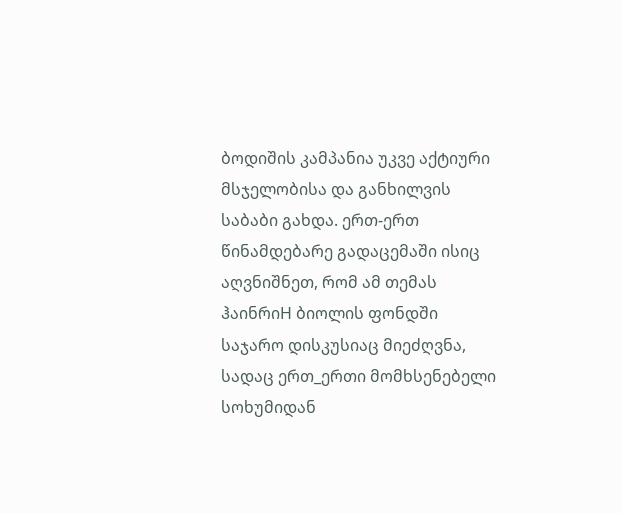ბოდიშის კამპანია უკვე აქტიური მსჯელობისა და განხილვის საბაბი გახდა. ერთ-ერთ წინამდებარე გადაცემაში ისიც აღვნიშნეთ, რომ ამ თემას ჰაინრიH ბიოლის ფონდში საჯარო დისკუსიაც მიეძღვნა, სადაც ერთ_ერთი მომხსენებელი სოხუმიდან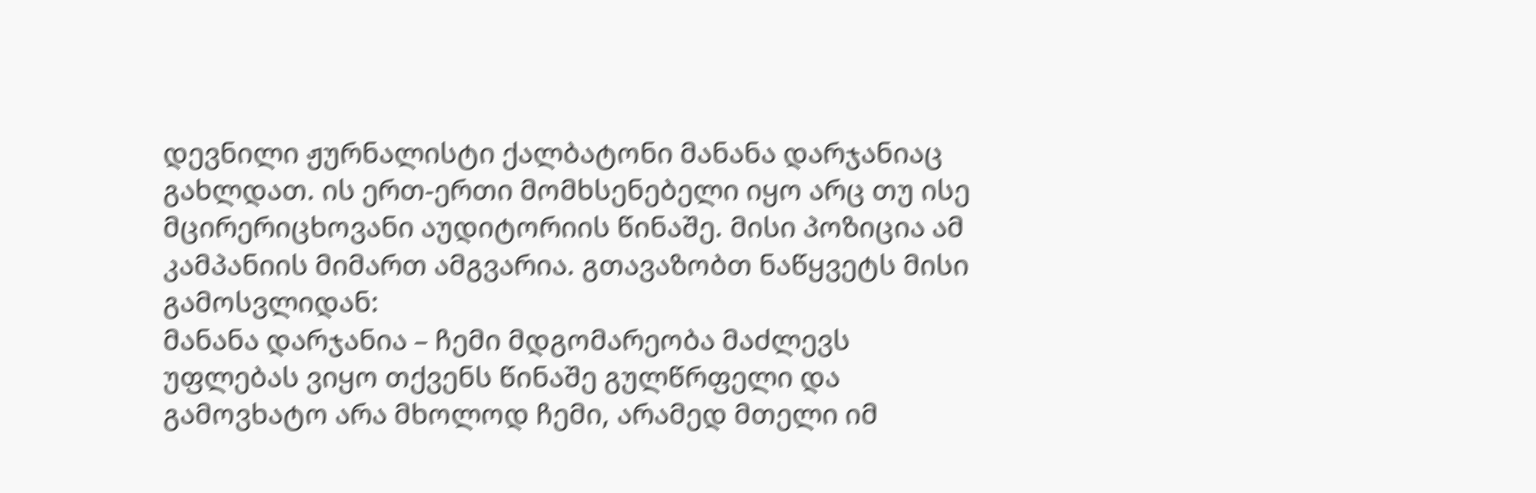დევნილი ჟურნალისტი ქალბატონი მანანა დარჯანიაც გახლდათ. ის ერთ-ერთი მომხსენებელი იყო არც თუ ისე მცირერიცხოვანი აუდიტორიის წინაშე. მისი პოზიცია ამ კამპანიის მიმართ ამგვარია. გთავაზობთ ნაწყვეტს მისი გამოსვლიდან:
მანანა დარჯანია – ჩემი მდგომარეობა მაძლევს უფლებას ვიყო თქვენს წინაშე გულწრფელი და გამოვხატო არა მხოლოდ ჩემი, არამედ მთელი იმ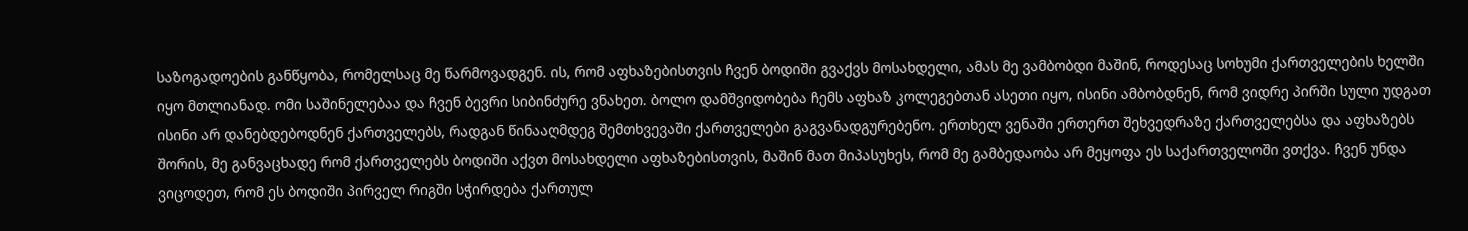საზოგადოების განწყობა, რომელსაც მე წარმოვადგენ. ის, რომ აფხაზებისთვის ჩვენ ბოდიში გვაქვს მოსახდელი, ამას მე ვამბობდი მაშინ, როდესაც სოხუმი ქართველების ხელში იყო მთლიანად. ომი საშინელებაა და ჩვენ ბევრი სიბინძურე ვნახეთ. ბოლო დამშვიდობება ჩემს აფხაზ კოლეგებთან ასეთი იყო, ისინი ამბობდნენ, რომ ვიდრე პირში სული უდგათ ისინი არ დანებდებოდნენ ქართველებს, რადგან წინააღმდეგ შემთხვევაში ქართველები გაგვანადგურებენო. ერთხელ ვენაში ერთერთ შეხვედრაზე ქართველებსა და აფხაზებს შორის, მე განვაცხადე რომ ქართველებს ბოდიში აქვთ მოსახდელი აფხაზებისთვის, მაშინ მათ მიპასუხეს, რომ მე გამბედაობა არ მეყოფა ეს საქართველოში ვთქვა. ჩვენ უნდა ვიცოდეთ, რომ ეს ბოდიში პირველ რიგში სჭირდება ქართულ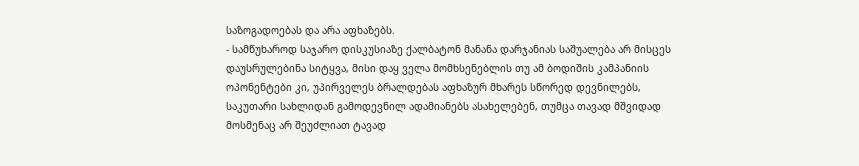საზოგადოებას და არა აფხაზებს.
- სამწუხაროდ საჯარო დისკუსიაზე ქალბატონ მანანა დარჯანიას საშუალება არ მისცეს დაუსრულებინა სიტყვა, მისი დაყ ველა მომხსენებლის თუ ამ ბოდიშის კამპანიის ოპონენტები კი, უპირველეს ბრალდებას აფხაზურ მხარეს სწორედ დევნილებს, საკუთარი სახლიდან გამოდევნილ ადამიანებს ასახელებენ, თუმცა თავად მშვიდად მოსმენაც არ შეუძლიათ ტავად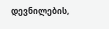დევნილების,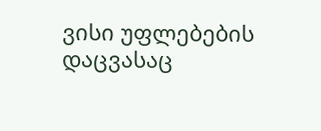ვისი უფლებების დაცვასაც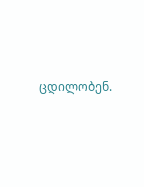ცდილობენ.